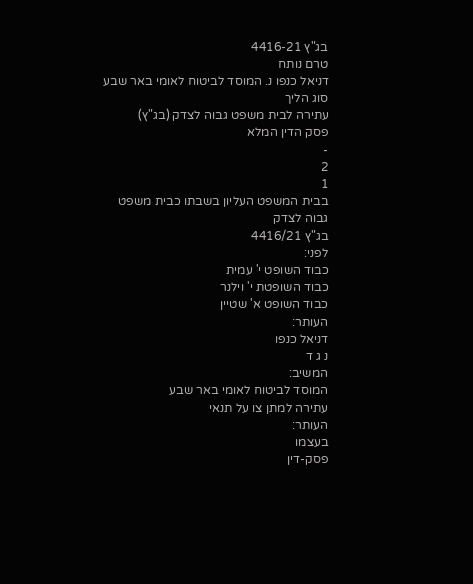בג"ץ 4416-21
טרם נותח
דניאל כנפו נ. המוסד לביטוח לאומי באר שבע
סוג הליך
עתירה לבית משפט גבוה לצדק (בג"ץ)
פסק הדין המלא
-
2
1
בבית המשפט העליון בשבתו כבית משפט גבוה לצדק
בג"ץ 4416/21
לפני:
כבוד השופט י' עמית
כבוד השופטת י' וילנר
כבוד השופט א' שטיין
העותר:
דניאל כנפו
נ ג ד
המשיב:
המוסד לביטוח לאומי באר שבע
עתירה למתן צו על תנאי
העותר:
בעצמו
פסק-דין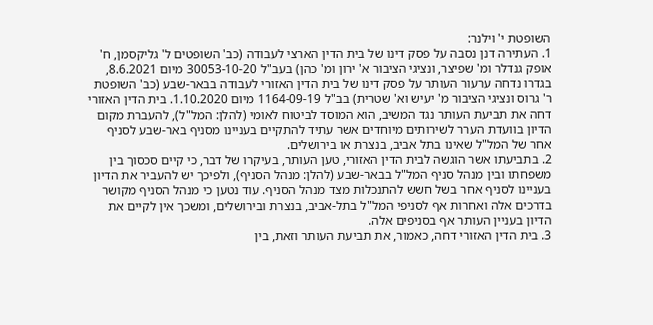השופטת י' וילנר:
1. העתירה דנן נסבה על פסק דינו של בית הדין הארצי לעבודה (כב' השופטים ל' גליקסמן, ח' אופק גנדלר ומ' שפיצר, ונציגי הציבור א' ירון ומ' כהן) בעב"ל 30053-10-20 מיום 8.6.2021, בגדרו נדחה ערעור העותר על פסק דינו של בית הדין האזורי לעבודה בבאר-שבע (כב' השופטת ר' גרוס ונציגי הציבור מ' יעיש וא' שטרית) בב"ל 1164-09-19 מיום 1.10.2020. בית הדין האזורי דחה את תביעת העותר נגד המשיב, הוא המוסד לביטוח לאומי (להלן: המל"ל), להעברת מקום הדיון בוועדת הערר לשירותים מיוחדים אשר עתיד להתקיים בעניינו מסניף באר-שבע לסניף אחר של המל"ל שאינו בתל אביב, בנצרת או בירושלים.
2. בתביעתו אשר הוגשה לבית הדין האזורי, טען העותר, בעיקרו של דבר, כי קיים סכסוך בין משפחתו ובין מנהל סניף המל"ל בבאר-שבע (להלן: מנהל הסניף), ולפיכך יש להעביר את הדיון בעניינו לסניף אחר בשל חשש להתנכלות מצד מנהל הסניף. עוד נטען כי מנהל הסניף מקושר בדרכים אלה ואחרות אף לסניפי המל"ל בתל-אביב, בנצרת ובירושלים, ומשכך אין לקיים את הדיון בעניין העותר אף בסניפים אלה.
3. בית הדין האזורי דחה, כאמור, את תביעת העותר וזאת, בין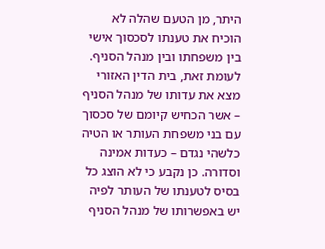היתר, מן הטעם שהלה לא הוכיח את טענתו לסכסוך אישי בין משפחתו ובין מנהל הסניף. לעומת זאת, בית הדין האזורי מצא את עדותו של מנהל הסניף – אשר הכחיש קיומם של סכסוך עם בני משפחת העותר או הטיה כלשהי נגדם – כעדות אמינה וסדורה. כן נקבע כי לא הוצג כל בסיס לטענתו של העותר לפיה יש באפשרותו של מנהל הסניף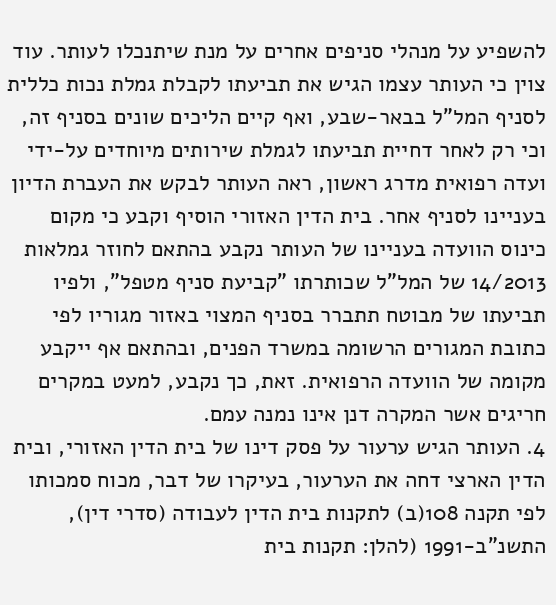להשפיע על מנהלי סניפים אחרים על מנת שיתנכלו לעותר. עוד צוין כי העותר עצמו הגיש את תביעתו לקבלת גמלת נכות כללית לסניף המל"ל בבאר-שבע, ואף קיים הליכים שונים בסניף זה, וכי רק לאחר דחיית תביעתו לגמלת שירותים מיוחדים על-ידי ועדה רפואית מדרג ראשון, ראה העותר לבקש את העברת הדיון בעניינו לסניף אחר. בית הדין האזורי הוסיף וקבע כי מקום כינוס הוועדה בעניינו של העותר נקבע בהתאם לחוזר גמלאות 14/2013 של המל"ל שכותרתו "קביעת סניף מטפל", ולפיו תביעתו של מבוטח תתברר בסניף המצוי באזור מגוריו לפי כתובת המגורים הרשומה במשרד הפנים, ובהתאם אף ייקבע מקומה של הוועדה הרפואית. זאת, כך נקבע, למעט במקרים חריגים אשר המקרה דנן אינו נמנה עמם.
4. העותר הגיש ערעור על פסק דינו של בית הדין האזורי, ובית הדין הארצי דחה את הערעור, בעיקרו של דבר, מכוח סמכותו לפי תקנה 108(ב) לתקנות בית הדין לעבודה (סדרי דין), התשנ"ב-1991 (להלן: תקנות בית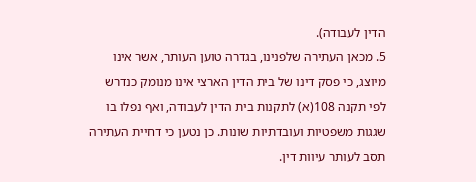הדין לעבודה).
5. מכאן העתירה שלפנינו, בגדרה טוען העותר, אשר אינו מיוצג, כי פסק דינו של בית הדין הארצי אינו מנומק כנדרש לפי תקנה 108(א) לתקנות בית הדין לעבודה, ואף נפלו בו שגגות משפטיות ועובדתיות שונות. כן נטען כי דחיית העתירה תסב לעותר עיוות דין.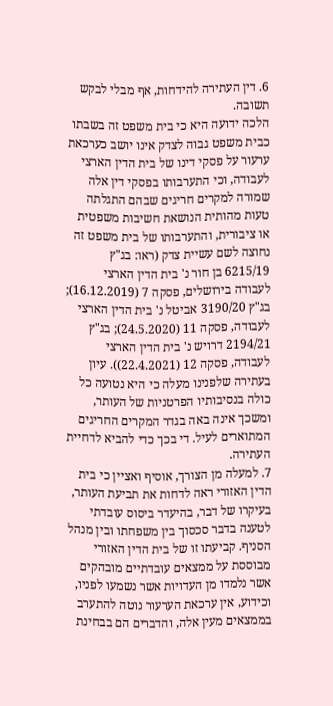6. דין העתירה להידחות, אף מבלי לבקש תשובה.
הלכה ידועה היא כי בית משפט זה בשבתו כבית משפט גבוה לצדק אינו יושב כערכאת ערעור על פסקי דינו של בית הדין הארצי לעבודה, וכי התערבותו בפסקי דין אלה שמורה למקרים חריגים שבהם התגלתה טעות מהותית הנושאת חשיבות משפטית או ציבורית, והתערבותו של בית משפט זה נחוצה לשם עשיית צדק (ראו: בג"ץ 6215/19 בן חור נ' בית הדין הארצי לעבודה בירושלים, פסקה 7 (16.12.2019); בג"ץ 3190/20 אביטל נ' בית הדין הארצי לעבודה, פסקה 11 (24.5.2020); בג"ץ 2194/21 דרויש נ' בית הדין הארצי לעבודה, פסקה 12 (22.4.2021)). עיון בעתירה שלפנינו מעלה כי היא נטועה כל כולה בנסיבותיו הפרטניות של העותר, ומשכך אינה באה בגדר המקרים החריגים המתוארים לעיל. די בכך כדי להביא לדחיית העתירה.
7. למעלה מן הצורך, אוסיף ואציין כי בית הדין האזורי ראה לדחות את תביעת העותר, בעיקרו של דבר, בהיעדר ביסוס עובדתי לטענה בדבר סכסוך בין משפחתו ובין מנהל הסניף. קביעתו זו של בית הדין האזורי מבוססת על ממצאים עובדתיים מובהקים אשר נלמדו מן העדויות אשר נשמעו לפניו, וכידוע, אין ערכאת הערעור נוטה להתערב בממצאים מעין אלה, והדברים הם בבחינת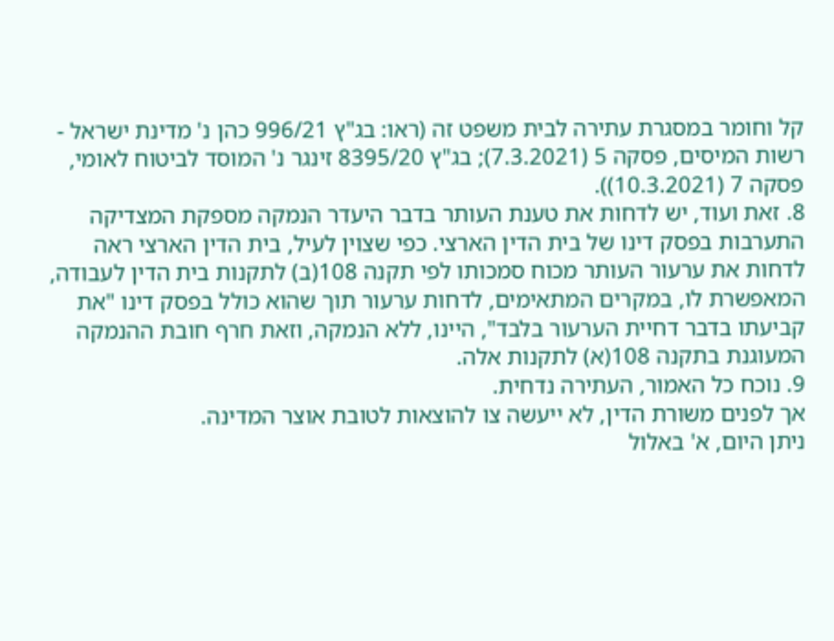קל וחומר במסגרת עתירה לבית משפט זה (ראו: בג"ץ 996/21 כהן נ' מדינת ישראל - רשות המיסים, פסקה 5 (7.3.2021); בג"ץ 8395/20 זינגר נ' המוסד לביטוח לאומי, פסקה 7 (10.3.2021)).
8. זאת ועוד, יש לדחות את טענת העותר בדבר היעדר הנמקה מספקת המצדיקה התערבות בפסק דינו של בית הדין הארצי. כפי שצוין לעיל, בית הדין הארצי ראה לדחות את ערעור העותר מכוח סמכותו לפי תקנה 108(ב) לתקנות בית הדין לעבודה, המאפשרת לו, במקרים המתאימים, לדחות ערעור תוך שהוא כולל בפסק דינו "את קביעתו בדבר דחיית הערעור בלבד", היינו, ללא הנמקה, וזאת חרף חובת ההנמקה המעוגנת בתקנה 108(א) לתקנות אלה.
9. נוכח כל האמור, העתירה נדחית.
אך לפנים משורת הדין, לא ייעשה צו להוצאות לטובת אוצר המדינה.
ניתן היום, א' באלול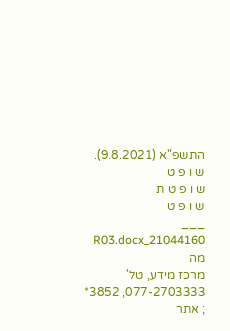התשפ"א (9.8.2021).
ש ו פ ט
ש ו פ ט ת
ש ו פ ט
___
21044160_R03.docx מה
מרכז מידע, טל' 077-2703333, 3852* ; אתר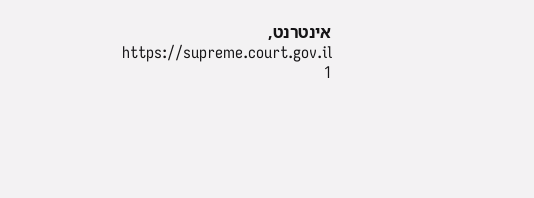אינטרנט, https://supreme.court.gov.il
1